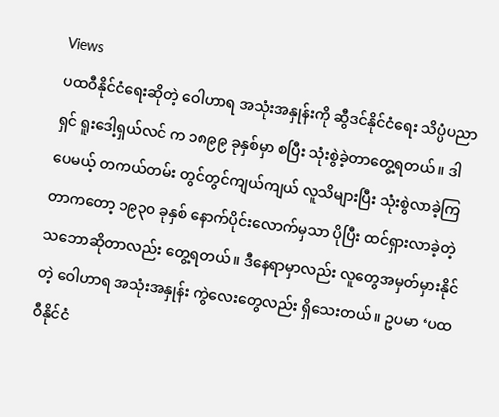Views
ပထဝီနိုင်ငံရေးဆိုတဲ့ ဝေါဟာရ အသုံးအနှုန်းကို ဆွီဒင်နိုင်ငံရေး သိပ္ပံပညာရှင် ရူးဒေါ့ရှယ်လင် က ၁၈၉၉ ခုနှစ်မှာ စပြီး သုံးစွဲခဲ့တာတွေ့ရတယ်။ ဒါပေမယ့် တကယ်တမ်း တွင်တွင်ကျယ်ကျယ် လူသိများပြီး သုံးစွဲလာခဲ့ကြတာကတော့ ၁၉၃၀ ခုနှစ် နောက်ပိုင်းလောက်မှသာ ပိုပြီး ထင်ရှားလာခဲ့တဲ့ သဘောဆိုတာလည်း တွေ့ရတယ်။ ဒီနေရာမှာလည်း လူတွေအမှတ်မှားနိုင်တဲ့ ဝေါဟာရ အသုံးအနှုန်း ကွဲလေးတွေလည်း ရှိသေးတယ်။ ဥပမာ ‘ပထဝီနိုင်ငံ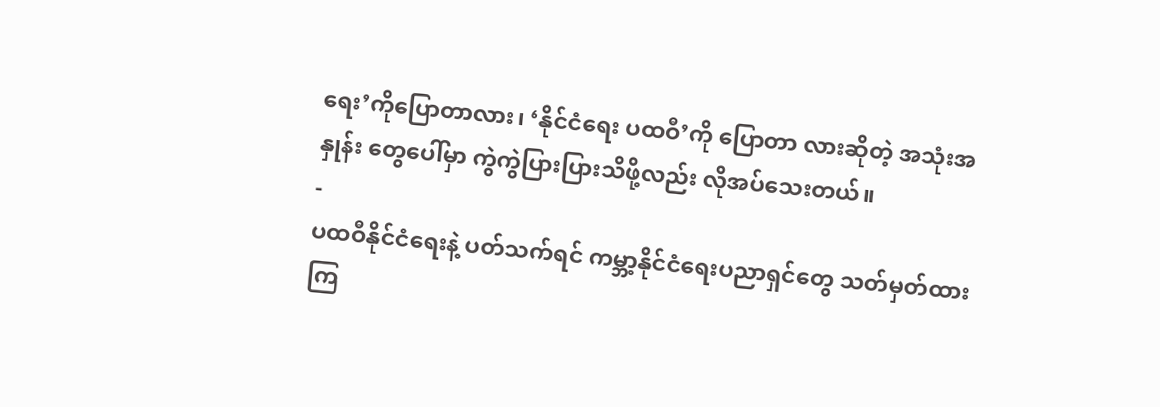ရေး’ကိုပြောတာလား၊ ‘နိုင်ငံရေး ပထဝီ’ကို ပြောတာ လားဆိုတဲ့ အသုံးအနှုန်း တွေပေါ်မှာ ကွဲကွဲပြားပြားသိဖို့လည်း လိုအပ်သေးတယ်။
-
ပထဝီနိုင်ငံရေးနဲ့ ပတ်သက်ရင် ကမ္ဘာ့နိုင်ငံရေးပညာရှင်တွေ သတ်မှတ်ထားကြ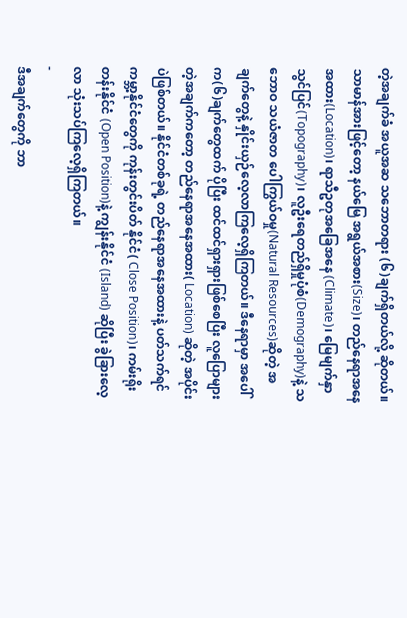တဲ့အချက်ခံ အယူအဆ သဘောတရား (၆)ချက်ရှိတယ်လို့ ဆိုတယ်။ သာမာန်အားဖြင့်တော့ နယ်မြေ အရွယ်အစား(Size)၊ တည်နေရာအနေအထား(Location)၊ ရာသီဥတုအခြေအနေ (Climate)၊ မြေမျက်နှာသွင်ပြင်(Topography)၊ လူဦးရေတည်ရှိမှုပုံစံ(Demography)နဲ့ သဘောဝ သယံဇာတ ပေါကြွယ်ဝမှု(Natural Resources)ဆိုတဲ့ အချက်တွေနဲ့ နှိုင်းယှဉ်လေ့လာကြလေ့ရှိကြတယ်။ ဒီနေရာမှာ အပေါ်က(၆)ချက်တွေထက် ပိုပြီး ထင်ထင်ရှားရှားဖြစ်စေပြီး လူပြောများတဲ့အချက်ကတော့ တည်နေရာအနေအထား( Location) ဆိုတဲ့ အပိုင်းပဲဖြစ်တယ်။ နိုင်ငံတစ်ခုရဲ့ တည်နေရာအနေအထားနဲ့ ပတ်သက်ရင် ကမ္ဘာ့နိုင်ငံတွေကို ကုန်းတွင်းပိတ် နိုင်ငံ( Close Position)၊ ကမ်းရိုးတန်းနိုင်ငံ (Open Position)နဲ့ ကျွန်းနိုင်ငံ (Island) ဆိုပြီး ခွဲခြားလေ့လာ သုံးသပ်ကြလေ့ရှိကြတယ်။
-
ဒီအချက်တွေကို ဘာ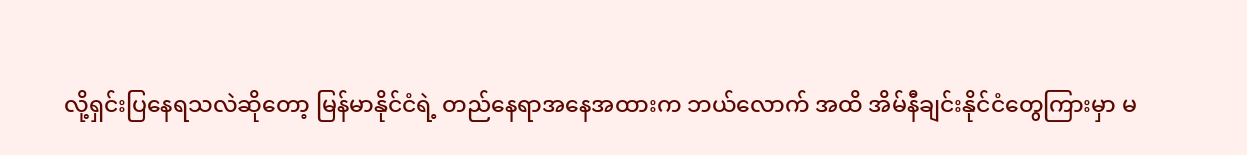လို့ရှင်းပြနေရသလဲဆိုတော့ မြန်မာနိုင်ငံရဲ့ တည်နေရာအနေအထားက ဘယ်လောက် အထိ အိမ်နီချင်းနိုင်ငံတွေကြားမှာ မ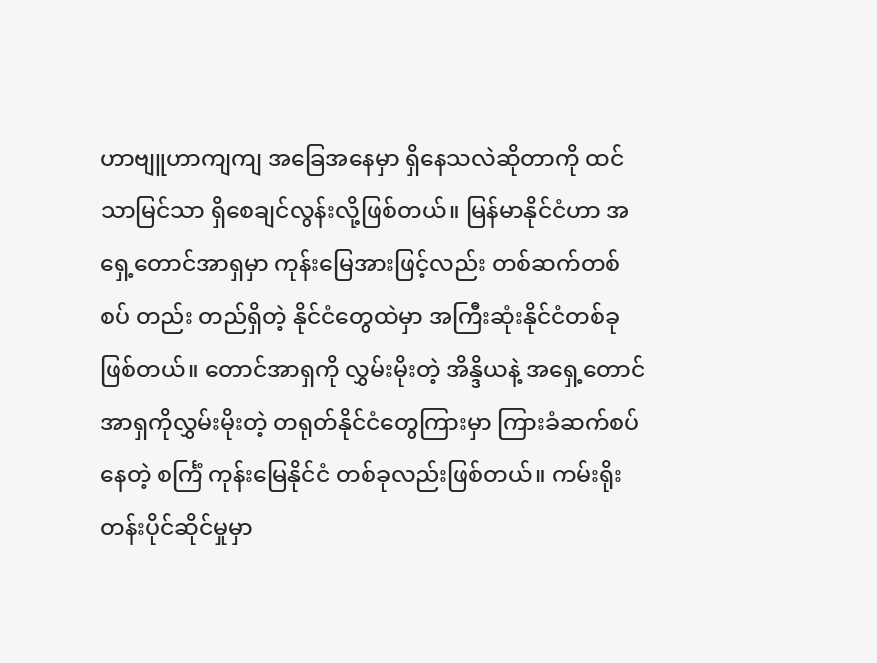ဟာဗျူဟာကျကျ အခြေအနေမှာ ရှိနေသလဲဆိုတာကို ထင်သာမြင်သာ ရှိစေချင်လွန်းလို့ဖြစ်တယ်။ မြန်မာနိုင်ငံဟာ အရှေ့တောင်အာရှမှာ ကုန်းမြေအားဖြင့်လည်း တစ်ဆက်တစ်စပ် တည်း တည်ရှိတဲ့ နိုင်ငံတွေထဲမှာ အကြီးဆုံးနိုင်ငံတစ်ခု ဖြစ်တယ်။ တောင်အာရှကို လွှမ်းမိုးတဲ့ အိန္ဒိယနဲ့ အရှေ့တောင်အာရှကိုလွှမ်းမိုးတဲ့ တရုတ်နိုင်ငံတွေကြားမှာ ကြားခံဆက်စပ်နေတဲ့ စင်္ကြံ ကုန်းမြေနိုင်ငံ တစ်ခုလည်းဖြစ်တယ်။ ကမ်းရိုးတန်းပိုင်ဆိုင်မှုမှာ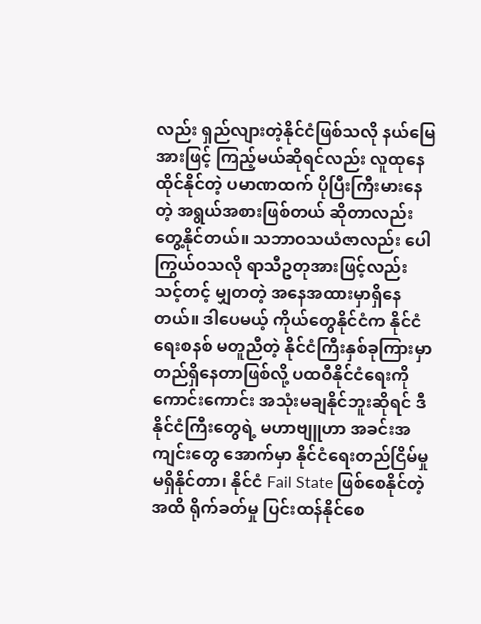လည်း ရှည်လျားတဲ့နိုင်ငံဖြစ်သလို နယ်မြေအားဖြင့် ကြည့်မယ်ဆိုရင်လည်း လူထုနေထိုင်နိုင်တဲ့ ပမာဏထက် ပိုပြီးကြီးမားနေတဲ့ အရွယ်အစားဖြစ်တယ် ဆိုတာလည်း တွေ့နိုင်တယ်။ သဘာဝသယံဇာလည်း ပေါကြွယ်ဝသလို ရာသီဥတုအားဖြင့်လည်း သင့်တင့် မျှတတဲ့ အနေအထားမှာရှိနေတယ်။ ဒါပေမယ့် ကိုယ်တွေနိုင်ငံက နိုင်ငံရေးစနစ် မတူညီတဲ့ နိုင်ငံကြီးနှစ်ခုကြားမှာ တည်ရှိနေတာဖြစ်လို့ ပထဝီနိုင်ငံရေးကို ကောင်းကောင်း အသုံးမချနိုင်ဘူးဆိုရင် ဒီနိုင်ငံကြီးတွေရဲ့ မဟာဗျူဟာ အခင်းအကျင်းတွေ အောက်မှာ နိုင်ငံရေးတည်ငြိမ်မှု မရှိနိုင်တာ၊ နိုင်ငံ Fail State ဖြစ်စေနိုင်တဲ့အထိ ရိုက်ခတ်မှု ပြင်းထန်နိုင်စေ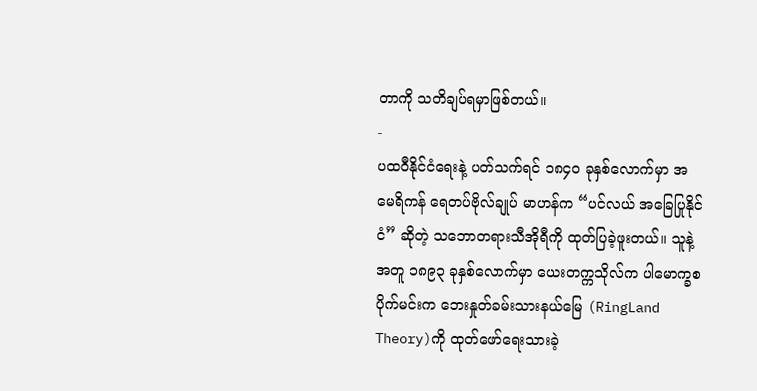တာကို သတိချပ်ရမှာဖြစ်တယ်။
-
ပထဝီနိုင်ငံရေးနဲ့ ပတ်သက်ရင် ၁၈၄၀ ခုနှစ်လောက်မှာ အမေရိကန် ရေတပ်ဗိုလ်ချုပ် မာဟန်က “ပင်လယ် အခြေပြုနိုင်ငံ” ဆိုတဲ့ သဘောတရားသီအိုရီကို ထုတ်ပြခဲ့ဖူးတယ်။ သူနဲ့ အတူ ၁၈၉၃ ခုနှစ်လောက်မှာ ယေးတက္ကသိုလ်က ပါမောက္ခစပိုက်မင်းက ဘေးနှုတ်ခမ်းသားနယ်မြေ (RingLand Theory)ကို ထုတ်ဖော်ရေးသားခဲ့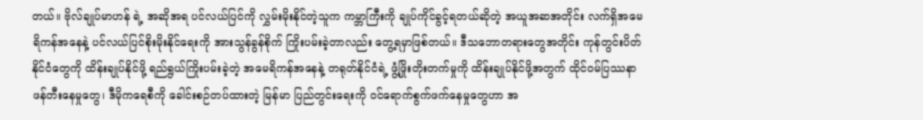တယ်။ ဗိုလ်ချုပ်မာဟန် ရဲ့ အဆိုအရ ပင်လယ်ပြင်ကို လွှမ်းမိုးနိုင်တဲ့သူက ကမ္ဘာကြီးကို ချုပ်ကိုင်ခွင့်ရတယ်ဆိုတဲ့ အယူအဆအတိုင်း လက်ရှိအမေရိကန်အနေနဲ့ ပင်လယ်ပြင်စိုးမိုးနိုင်ရေးကို အားသွန်ခွန်စိုက် ကြိုးပမ်းခဲ့တာလည်း တွေ့ရမှာဖြစ်တယ်။ ဒီသဘောတရားတွေအတိုင်း ကုန်တွင်းပိတ် နိုင်ငံတွေကို ထိန်းချုပ်နိုင်ဖို့ ရည်ရွယ်ကြိုးပမ်းခဲ့တဲ့ အမေရိကန်အနေနဲ့ တရုတ်နိုင်ငံရဲ့ ဖွံ့ဖြိုးတိုးတက်မှုကို ထိန်းချုပ်နိုင်ဖို့အတွက် ထိုင်ဝမ်ပြဿနာဖန်တီးနေမှုတွေ၊ ဒီမိုကရေစီကို ခေါင်းစဉ်တပ်ထားတဲ့ မြန်မာ ပြည်တွင်းရေးကို ဝင်ရောက်စွက်ဖက်နေမှုတွေဟာ အ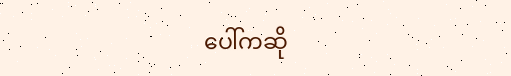ပေါ်ကဆို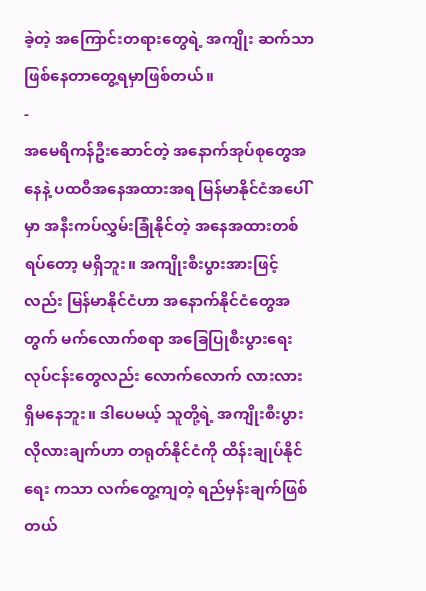ခဲ့တဲ့ အကြောင်းတရားတွေရဲ့ အကျိုး ဆက်သာ ဖြစ်နေတာတွေ့ရမှာဖြစ်တယ်။
-
အမေရိကန်ဦးဆောင်တဲ့ အနောက်အုပ်စုတွေအနေနဲ့ ပထဝီအနေအထားအရ မြန်မာနိုင်ငံအပေါ်မှာ အနီးကပ်လွှမ်းခြုံနိုင်တဲ့ အနေအထားတစ်ရပ်တော့ မရှိဘူး။ အကျိုးစီးပွားအားဖြင့်လည်း မြန်မာနိုင်ငံဟာ အနောက်နိုင်ငံတွေအတွက် မက်လောက်စရာ အခြေပြုစီးပွားရေးလုပ်ငန်းတွေလည်း လောက်လောက် လားလား ရှိမနေဘူး။ ဒါပေမယ့် သူတို့ရဲ့ အကျိုးစီးပွားလိုလားချက်ဟာ တရုတ်နိုင်ငံကို ထိန်းချုပ်နိုင်ရေး ကသာ လက်တွေ့ကျတဲ့ ရည်မှန်းချက်ဖြစ်တယ်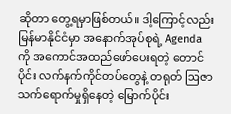ဆိုတာ တွေ့ရမှာဖြစ်တယ်။ ဒါ့ကြောင့်လည်း မြန်မာနိုင်ငံမှာ အနောက်အုပ်စုရဲ့ Agenda ကို အကောင်အထည်ဖော်ပေးရတဲ့ တောင်ပိုင်း လက်နက်ကိုင်တပ်တွေနဲ့ တရုတ် ဩဇာသက်ရောက်မှုရှိနေတဲ့ မြောက်ပိုင်း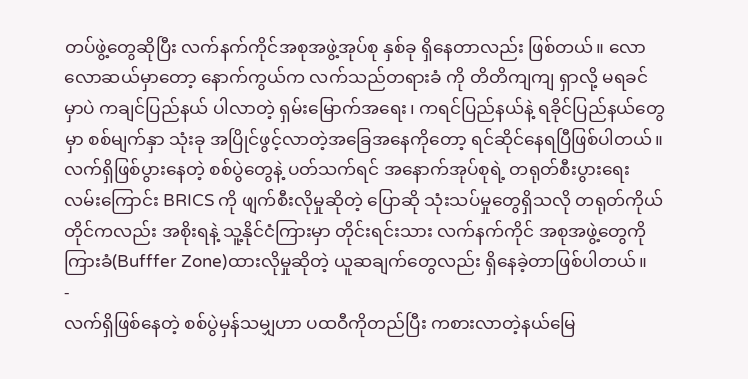တပ်ဖွဲ့တွေဆိုပြီး လက်နက်ကိုင်အစုအဖွဲ့အုပ်စု နှစ်ခု ရှိနေတာလည်း ဖြစ်တယ်။ လောလောဆယ်မှာတော့ နောက်ကွယ်က လက်သည်တရားခံ ကို တိတိကျကျ ရှာလို့ မရခင်မှာပဲ ကချင်ပြည်နယ် ပါလာတဲ့ ရှမ်းမြောက်အရေး၊ ကရင်ပြည်နယ်နဲ့ ရခိုင်ပြည်နယ်တွေမှာ စစ်မျက်နှာ သုံးခု အပြိုင်ဖွင့်လာတဲ့အခြေအနေကိုတော့ ရင်ဆိုင်နေရပြီဖြစ်ပါတယ်။ လက်ရှိဖြစ်ပွားနေတဲ့ စစ်ပွဲတွေနဲ့ ပတ်သက်ရင် အနောက်အုပ်စုရဲ့ တရုတ်စီးပွားရေးလမ်းကြောင်း BRICS ကို ဖျက်စီးလိုမှုဆိုတဲ့ ပြောဆို သုံးသပ်မှုတွေရှိသလို တရုတ်ကိုယ်တိုင်ကလည်း အစိုးရနဲ့ သူ့နိုင်ငံကြားမှာ တိုင်းရင်းသား လက်နက်ကိုင် အစုအဖွဲ့တွေကို ကြားခံ(Bufffer Zone)ထားလိုမှုဆိုတဲ့ ယူဆချက်တွေလည်း ရှိနေခဲ့တာဖြစ်ပါတယ်။
-
လက်ရှိဖြစ်နေတဲ့ စစ်ပွဲမှန်သမျှဟာ ပထဝီကိုတည်ပြီး ကစားလာတဲ့နယ်မြေ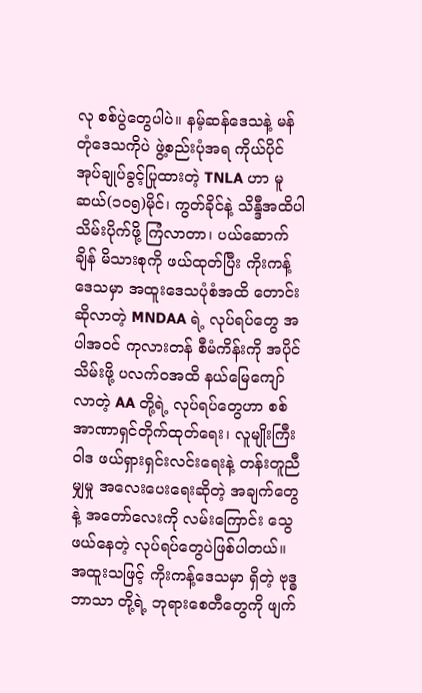လု စစ်ပွဲတွေပါပဲ။ နမ့်ဆန်ဒေသနဲ့ မန်တုံဒေသကိုပဲ ဖွဲ့စည်းပုံအရ ကိုယ်ပိုင်အုပ်ချုပ်ခွင့်ပြုထားတဲ့ TNLA ဟာ မူဆယ်(၁၀၅)မိုင်၊ ကွတ်ခိုင်နဲ့ သိန္ဒီအထိပါ သိမ်းပိုက်ဖို့ ကြံလာတာ၊ ပယ်ဆောက်ချိန် မိသားစုကို ဖယ်ထုတ်ပြီး ကိုးကန့်ဒေသမှာ အထူးဒေသပုံစံအထိ တောင်းဆိုလာတဲ့ MNDAA ရဲ့ လုပ်ရပ်တွေ အပါအဝင် ကုလားတန် စီမံကိန်းကို အပိုင်သိမ်းဖို့ ပလက်ဝအထိ နယ်မြေကျော်လာတဲ့ AA တို့ရဲ့ လုပ်ရပ်တွေဟာ စစ်အာဏာရှင်တိုက်ထုတ်ရေး၊ လူမျိုးကြီးဝါဒ ဖယ်ရှားရှင်းလင်းရေးနဲ့ တန်းတူညီမျှမှု အလေးပေးရေးဆိုတဲ့ အချက်တွေနဲ့ အတော်လေးကို လမ်းကြောင်း သွေဖယ်နေတဲ့ လုပ်ရပ်တွေပဲဖြစ်ပါတယ်။ အထူးသဖြင့် ကိုးကန့်ဒေသမှာ ရှိတဲ့ ဗုဒ္ဓဘာသာ တို့ရဲ့ ဘုရားစေတီတွေကို ဖျက်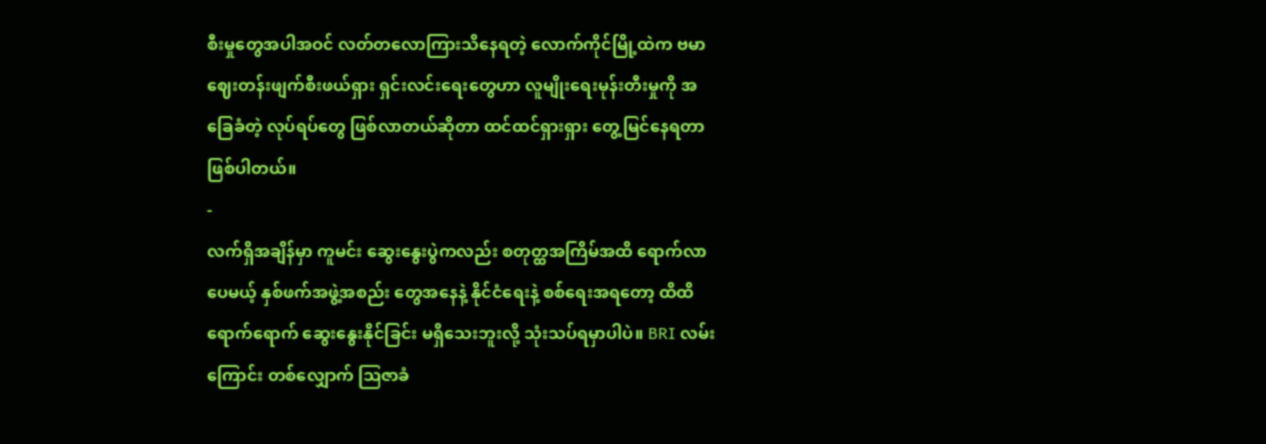စီးမှုတွေအပါအဝင် လတ်တလောကြားသိနေရတဲ့ လောက်ကိုင်မြို့ထဲက ဗမာဈေးတန်းဖျက်စီးဖယ်ရှား ရှင်းလင်းရေးတွေဟာ လူမျိုးရေးမုန်းတီးမှုကို အခြေခံတဲ့ လုပ်ရပ်တွေ ဖြစ်လာတယ်ဆိုတာ ထင်ထင်ရှားရှား တွေ့မြင်နေရတာ ဖြစ်ပါတယ်။
-
လက်ရှိအချိန်မှာ ကူမင်း ဆွေးနွေးပွဲကလည်း စတုတ္ထအကြိမ်အထိ ရောက်လာပေမယ့် နှစ်ဖက်အဖွဲ့အစည်း တွေအနေနဲ့ နိုင်ငံရေးနဲ့ စစ်ရေးအရတော့ ထိထိရောက်ရောက် ဆွေးနွေးနိုင်ခြင်း မရှိသေးဘူးလို့ သုံးသပ်ရမှာပါပဲ။ BRI လမ်းကြောင်း တစ်လျှောက် ဩဇာခံ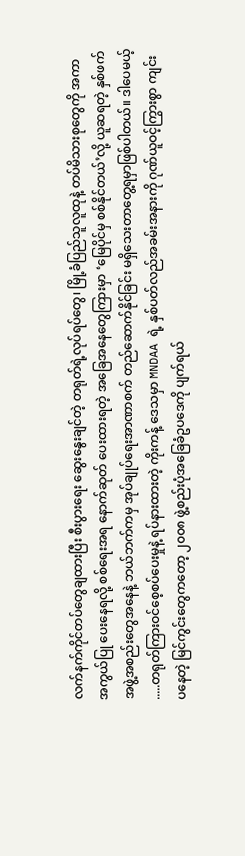လက်နက်ကိုင်တပ်တွေချထားပြီး စီးပွားရေး ဆွေးနွေးချင်တဲ့ တရုတ်ရဲ့လုပ်ရပ်တွေ၊ မြို့ခံပြည်သူလူထုနဲ့ တပ်မိသားစုတွေကို အကာအကွယ်ပြု ပေးနေရလို့ စစ်ရေးအရ နောက်ဆုတ် ပေးထားရတဲ့ အခြေအနေတွေကြားမှာ ‘မြေပိုင်မှ စစ်နိုင်တယ်’လို့ ယူဆရတဲ့ နှစ်ဖက် အဖွဲ့အစည်းတွေအနေနဲ့ ဘယ်ဘက်ကမှ အုပ်ချုပ်ရေးအာဏာစက် တည်ဆောက်နိုင်ခြင်း မရှိသေးတာတွေ့ရမှာဖြစ်ပါတယ်။ ဒါပေမယ့် .....တရုတ်ကြားဝင်စေ့စပ်ပေးမှုနဲ့ ရပ်နားထားတဲ့ ကိုးကန့် ဒေသမှာ MNDAA ရဲ့ နှစ်ပတ်လည်အခမ်းအနားကို ဂုဏ်ယူဝင့်ကြွားစွာ ကျင်းပနေတဲ့ မြင်ကွင်းတွေကတော့ ၂၀၀၈ ဖွဲ့စည်းပုံအခြေခံဥပဒေကို ပျက်ရယ်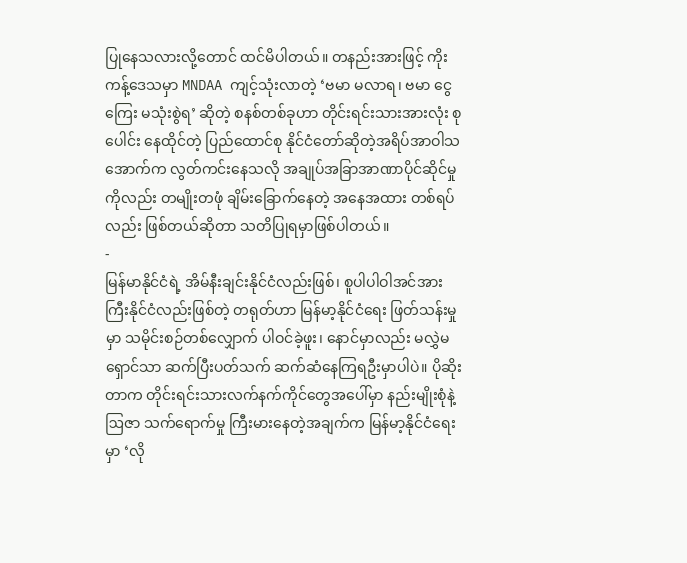ပြုနေသလားလို့တောင် ထင်မိပါတယ်။ တနည်းအားဖြင့် ကိုးကန့်ဒေသမှာ MNDAA ကျင့်သုံးလာတဲ့ ‘ဗမာ မလာရ၊ ဗမာ ငွေကြေး မသုံးစွဲရ’ ဆိုတဲ့ စနစ်တစ်ခုဟာ တိုင်းရင်းသားအားလုံး စုပေါင်း နေထိုင်တဲ့ ပြည်ထောင်စု နိုင်ငံတော်ဆိုတဲ့အရိပ်အာဝါသ အောက်က လွတ်ကင်းနေသလို အချုပ်အခြာအာဏာပိုင်ဆိုင်မှုကိုလည်း တမျိုးတဖုံ ချိမ်းခြောက်နေတဲ့ အနေအထား တစ်ရပ် လည်း ဖြစ်တယ်ဆိုတာ သတိပြုရမှာဖြစ်ပါတယ်။
-
မြန်မာနိုင်ငံရဲ့ အိမ်နီးချင်းနိုင်ငံလည်းဖြစ်၊ စူပါပါဝါအင်အားကြီးနိုင်ငံလည်းဖြစ်တဲ့ တရုတ်ဟာ မြန်မာ့နိုင်ငံရေး ဖြတ်သန်းမှုမှာ သမိုင်းစဉ်တစ်လျှောက် ပါဝင်ခဲ့ဖူး၊ နောင်မှာလည်း မလွှဲမရှောင်သာ ဆက်ပြီးပတ်သက် ဆက်ဆံနေကြရဦးမှာပါပဲ။ ပိုဆိုးတာက တိုင်းရင်းသားလက်နက်ကိုင်တွေအပေါ်မှာ နည်းမျိုးစုံနဲ့ ဩဇာ သက်ရောက်မှု ကြီးမားနေတဲ့အချက်က မြန်မာ့နိုင်ငံရေးမှာ ‘လို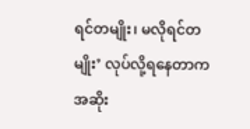ရင်တမျိုး၊ မလိုရင်တမျိုး’ လုပ်လို့ရနေတာက အဆိုး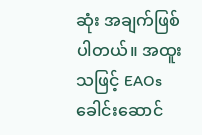ဆုံး အချက်ဖြစ်ပါတယ်။ အထူးသဖြင့် EAOs ခေါင်းဆောင်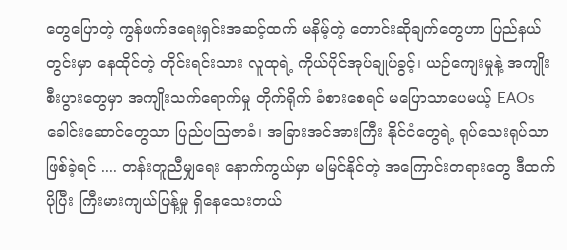တွေပြောတဲ့ ကွန်ဖက်ဒရေးရှင်းအဆင့်ထက် မနိမ့်တဲ့ တောင်းဆိုချက်တွေဟာ ပြည်နယ်တွင်းမှာ နေထိုင်တဲ့ တိုင်းရင်းသား လူထုရဲ့ ကိုယ်ပိုင်အုပ်ချုပ်ခွင့်၊ ယဉ်ကျေးမှုနဲ့ အကျိုးစီးပွားတွေမှာ အကျိုးသက်ရောက်မှု တိုက်ရိုက် ခံစားစေရင် မပြောသာပေမယ့် EAOs ခေါင်းဆောင်တွေသာ ပြည်ပဩဇာခံ၊ အခြားအင်အားကြီး နိုင်ငံတွေရဲ့ ရုပ်သေးရုပ်သာ ဖြစ်ခဲ့ရင် .... တန်းတူညီမျှရေး နောက်ကွယ်မှာ မမြင်နိုင်တဲ့ အကြောင်းတရားတွေ ဒီထက်ပိုပြီး ကြီးမားကျယ်ပြန့်မှု ရှိနေသေးတယ်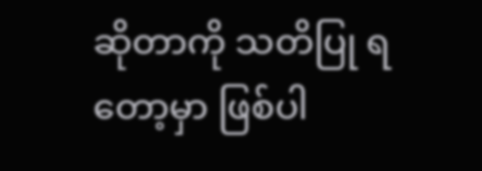ဆိုတာကို သတိပြု ရတော့မှာ ဖြစ်ပါ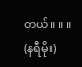တယ်။ ။ ။
(နရီမိုး)